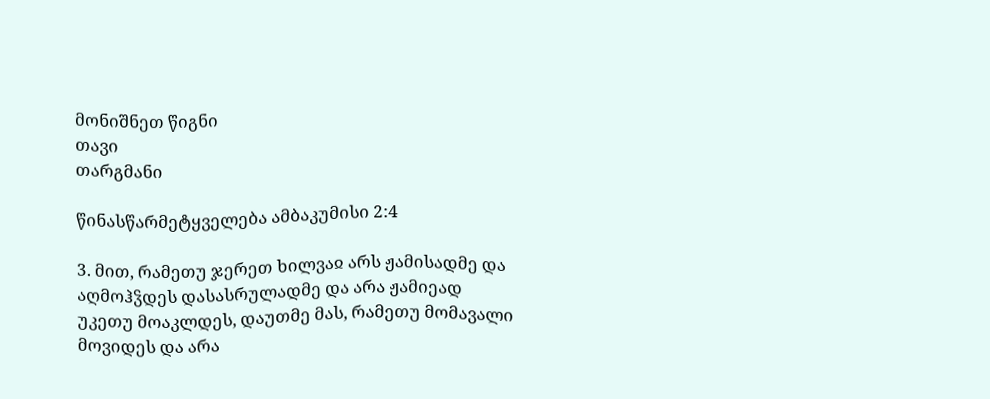მონიშნეთ წიგნი
თავი
თარგმანი

წინასწარმეტყველება ამბაკუმისი 2:4

3. მით, რამეთუ ჯერეთ ხილვაჲ არს ჟამისადმე და აღმოჰჴდეს დასასრულადმე და არა ჟამიეად უკეთუ მოაკლდეს, დაუთმე მას, რამეთუ მომავალი მოვიდეს და არა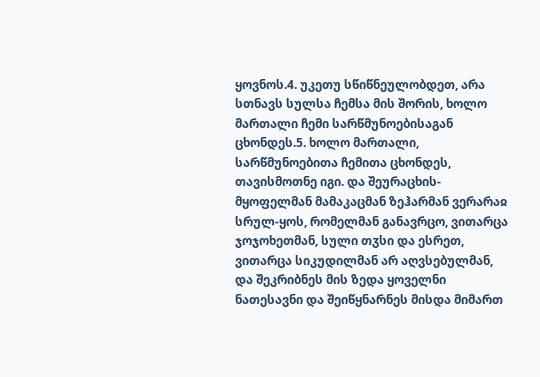ყოვნოს.4. უკეთუ სწიწნეულობდეთ, არა სთნავს სულსა ჩემსა მის შორის, ხოლო მართალი ჩემი სარწმუნოებისაგან ცხონდეს.5. ხოლო მართალი, სარწმუნოებითა ჩემითა ცხონდეს, თავისმოთნე იგი. და შეურაცხის-მყოფელმან მამაკაცმან ზეჰარმან ვერარაჲ სრულ-ყოს, რომელმან განავრცო, ვითარცა ჯოჯოხეთმან, სული თჳსი და ესრეთ, ვითარცა სიკუდილმან არ აღვსებულმან, და შეკრიბნეს მის ზედა ყოველნი ნათესავნი და შეიწყნარნეს მისდა მიმართ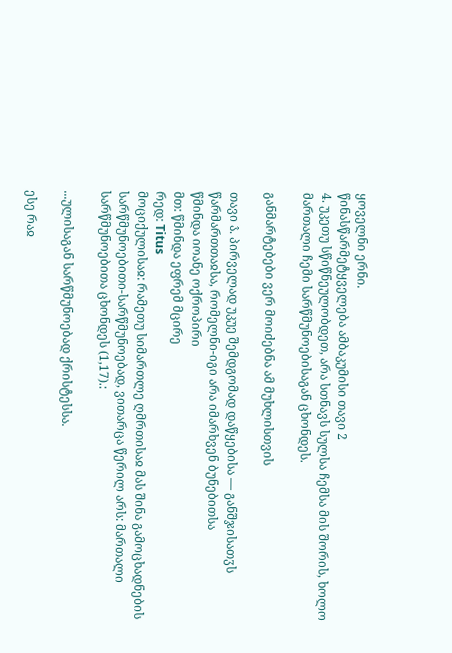ყოველნი ერნი.
წინასწარმეტყველება ამბაკუმისი თავი 2
4. უკეთუ სწიწნეულობდეთ, არა სთნავს სულსა ჩემსა მის შორის, ხოლო მართალი ჩემი სარწმუნოებისაგან ცხონდეს.

განმარტებები ვერ მოიძებნა ამ მუხლისთვის

თავი ა̂. პირველად უკუე შემდგომად დაწყებისა — განშჯისათჳს წარმართთაჲსა, რომელნი-იგი არა იმარხვენ ბუნებითსა
წმინდა იოანე ოქროპირი
მთ: წმინდა ეფრემ მცირე
რედ: Titus
მოციქულისაჲ: რამეთუ სიმართლე ღმრთისაჲ მას შინა გამოცხადნების სარწმუნოებითი-სარწმუნოებად, ვითარცა წერილ არს: მართალი სარწმუნოებითა ცხონდეს (1,17).:

...ულისაგან სარწმუნოებად ქრისტესსა.

ესე რაჲ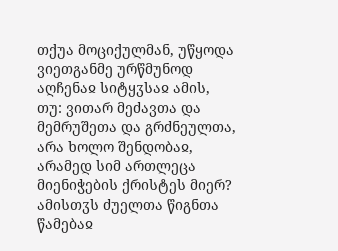თქუა მოციქულმან, უწყოდა ვიეთგანმე ურწმუნოდ აღჩენაჲ სიტყჳსაჲ ამის, თუ: ვითარ მეძავთა და მემრუშეთა და გრძნეულთა, არა ხოლო შენდობაჲ, არამედ სიმ ართლეცა მიენიჭების ქრისტეს მიერ? ამისთჳს ძუელთა წიგნთა წამებაჲ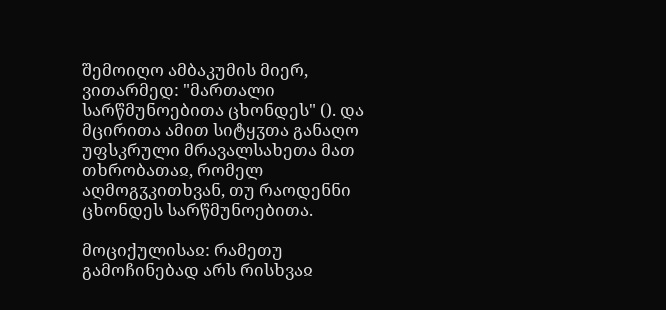შემოიღო ამბაკუმის მიერ, ვითარმედ: "მართალი სარწმუნოებითა ცხონდეს" (). და მცირითა ამით სიტყჳთა განაღო უფსკრული მრავალსახეთა მათ თხრობათაჲ, რომელ აღმოგჳკითხვან, თუ რაოდენნი ცხონდეს სარწმუნოებითა.

მოციქულისაჲ: რამეთუ გამოჩინებად არს რისხვაჲ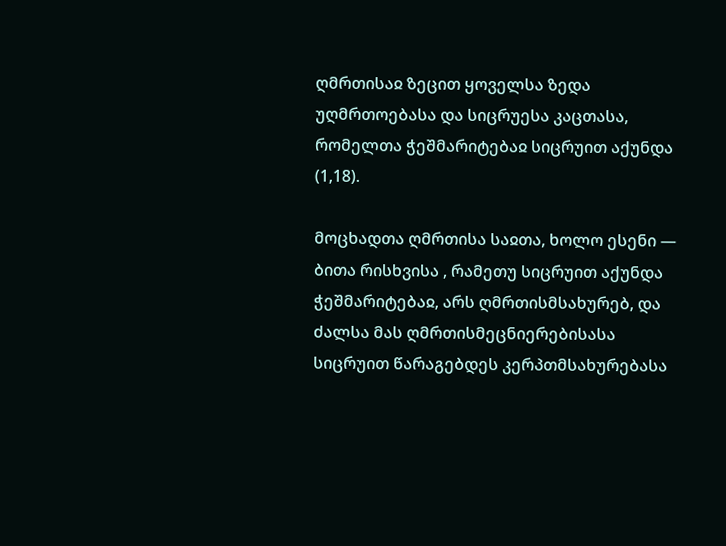ღმრთისაჲ ზეცით ყოველსა ზედა უღმრთოებასა და სიცრუესა კაცთასა, რომელთა ჭეშმარიტებაჲ სიცრუით აქუნდა (1,18).

მოცხადთა ღმრთისა საჲთა, ხოლო ესენი — ბითა რისხვისა , რამეთუ სიცრუით აქუნდა ჭეშმარიტებაჲ, არს ღმრთისმსახურებ, და ძალსა მას ღმრთისმეცნიერებისასა სიცრუით წარაგებდეს კერპთმსახურებასა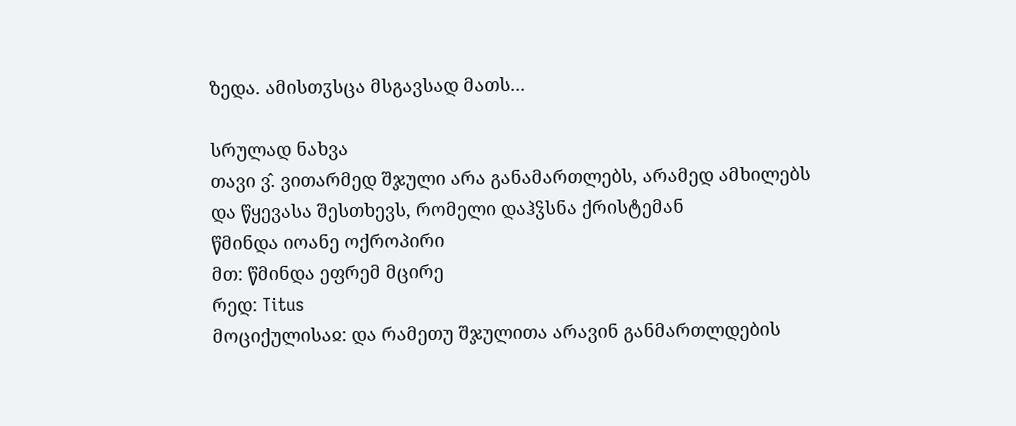ზედა. ამისთჳსცა მსგავსად მათს...

სრულად ნახვა
თავი ვ̂. ვითარმედ შჯული არა განამართლებს, არამედ ამხილებს და წყევასა შესთხევს, რომელი დაჰჴსნა ქრისტემან
წმინდა იოანე ოქროპირი
მთ: წმინდა ეფრემ მცირე
რედ: Titus
მოციქულისაჲ: და რამეთუ შჯულითა არავინ განმართლდების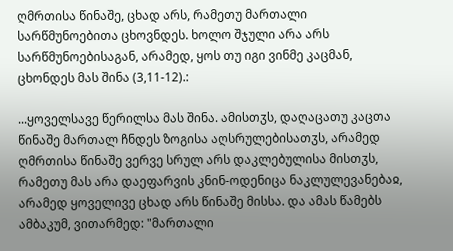ღმრთისა წინაშე, ცხად არს, რამეთუ მართალი სარწმუნოებითა ცხოვნდეს. ხოლო შჯული არა არს სარწმუნოებისაგან, არამედ, ყოს თუ იგი ვინმე კაცმან, ცხონდეს მას შინა (3,11-12).:

...ყოველსავე წერილსა მას შინა. ამისთჳს, დაღაცათუ კაცთა წინაშე მართალ ჩნდეს ზოგისა აღსრულებისათჳს, არამედ ღმრთისა წინაშე ვერვე სრულ არს დაკლებულისა მისთჳს, რამეთუ მას არა დაეფარვის კნინ-ოდენიცა ნაკლულევანებაჲ, არამედ ყოველივე ცხად არს წინაშე მისსა. და ამას წამებს ამბაკუმ, ვითარმედ: "მართალი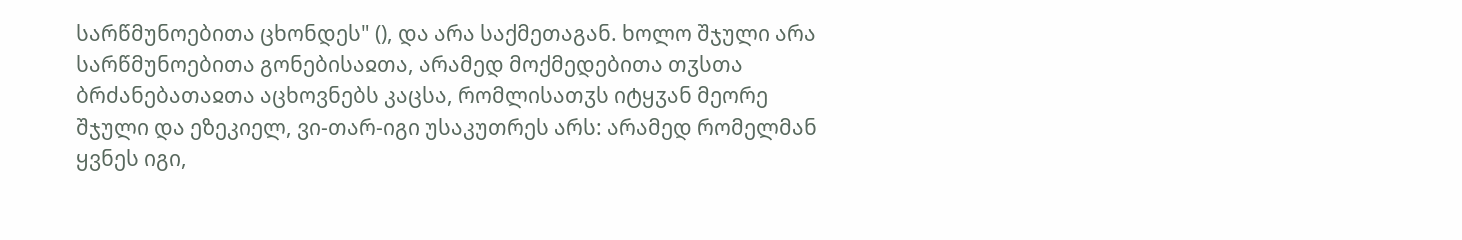სარწმუნოებითა ცხონდეს" (), და არა საქმეთაგან. ხოლო შჯული არა სარწმუნოებითა გონებისაჲთა, არამედ მოქმედებითა თჳსთა ბრძანებათაჲთა აცხოვნებს კაცსა, რომლისათჳს იტყჳან მეორე შჯული და ეზეკიელ, ვი-თარ-იგი უსაკუთრეს არს: არამედ რომელმან ყვნეს იგი,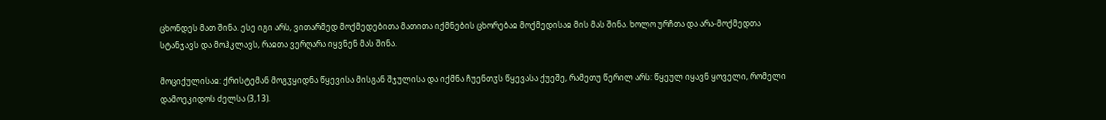ცხონდეს მათ შინა. ესე იგი არს, ვითარმედ მოქმედებითა მათითა იქმნების ცხორებაჲ მოქმედისაჲ მის მას შინა. ხოლო ურჩთა და არა-მოქმედთა სტანჯავს და მოჰკლავს, რაჲთა ვერღარა იყვნენ მას შინა.

მოციქულისაჲ: ქრისტემან მოგჳყიდნა წყევისა მისგან შჯულისა და იქმნა ჩუენთჳს წყევასა ქუეშე, რამეთუ წერილ არს: წყეულ იყავნ ყოველი, რომელი დამოეკიდოს ძელსა (3,13).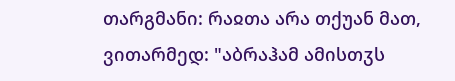თარგმანი: რაჲთა არა თქუან მათ, ვითარმედ: "აბრაჰამ ამისთჳს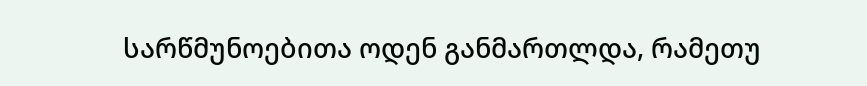სარწმუნოებითა ოდენ განმართლდა, რამეთუ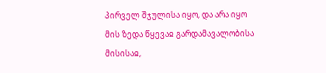პირველ შჯულისა იყო, და არა იყო მის ზედა წყევაჲ გარდამავალობისა მისისაჲ,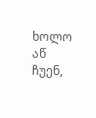ხოლო აწ ჩუენ,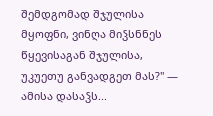შემდგომად შჯულისა მყოფნი, ვინღა მიჴსნნეს წყევისაგან შჯულისა, უკუეთუ განვადგეთ მას?" — ამისა დასაჴს...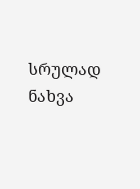სრულად ნახვა